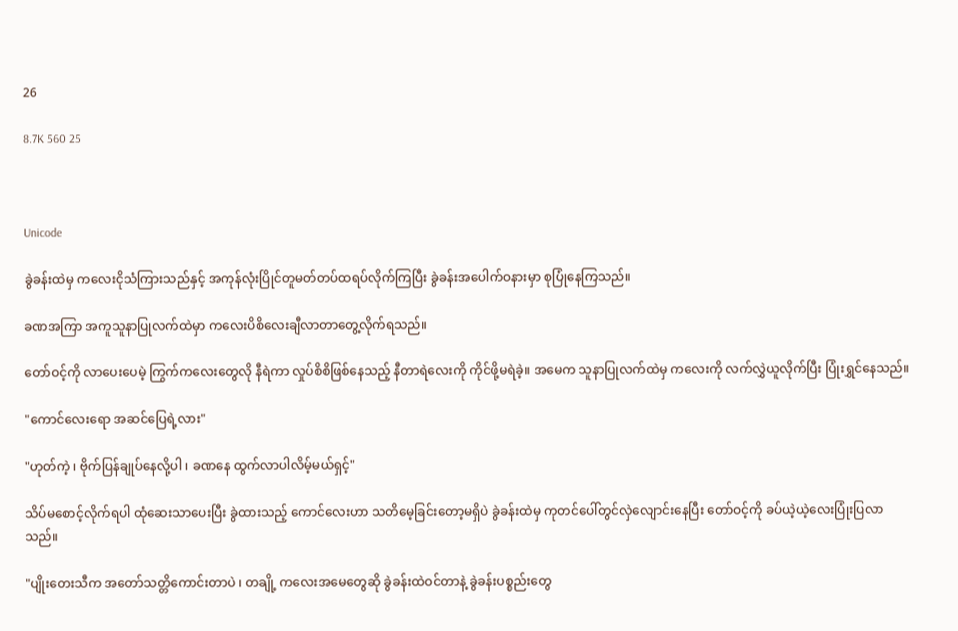26

8.7K 560 25



Unicode

ခွဲခန်းထဲမှ ကလေးငိုသံကြားသည်နှင့် အကုန်လုံးပြိုင်တူမတ်တပ်ထရပ်လိုက်ကြပြီး ခွဲခန်းအပေါက်ဝနားမှာ စုပြုံနေကြသည်။

ခဏအကြာ အကူသူနာပြုလက်ထဲမှာ ကလေးပိစိလေးချီလာတာတွေ့လိုက်ရသည်။

တော်ဝင့်ကို လာပေးပေမဲ့ ကြွက်ကလေးတွေလို နီရဲကာ လှုပ်စိစိဖြစ်နေသည့် နီတာရဲလေးကို ကိုင်ဖို့မရဲခဲ့။ အမေက သူနာပြုလက်ထဲမှ ကလေးကို လက်လွှဲယူလိုက်ပြီး ပြုံးရွှင်နေသည်။

"ကောင်လေးရော အဆင်ပြေရဲ့လား"

"ဟုတ်ကဲ့ ၊ ဗိုက်ပြန်ချုပ်နေလို့ပါ ၊ ခဏနေ ထွက်လာပါလိမ့်မယ်ရှင့်"

သိပ်မစောင့်လိုက်ရပါ ထုံဆေးသာပေးပြီး ခွဲထားသည့် ကောင်လေးဟာ သတိမေ့ခြင်းတော့မရှိပဲ ခွဲခန်းထဲမှ ကုတင်ပေါ်တွင်လှဲလျောင်းနေပြီး တော်ဝင့်ကို ခပ်ယဲ့ယဲ့လေးပြုံးပြလာသည်။

"ပျိုးတေးသီက အတော်သတ္တိကောင်းတာပဲ ၊ တချို့ ကလေးအမေတွေဆို ခွဲခန်းထဲဝင်တာနဲ့ ခွဲခန်းပစ္စည်းတွေ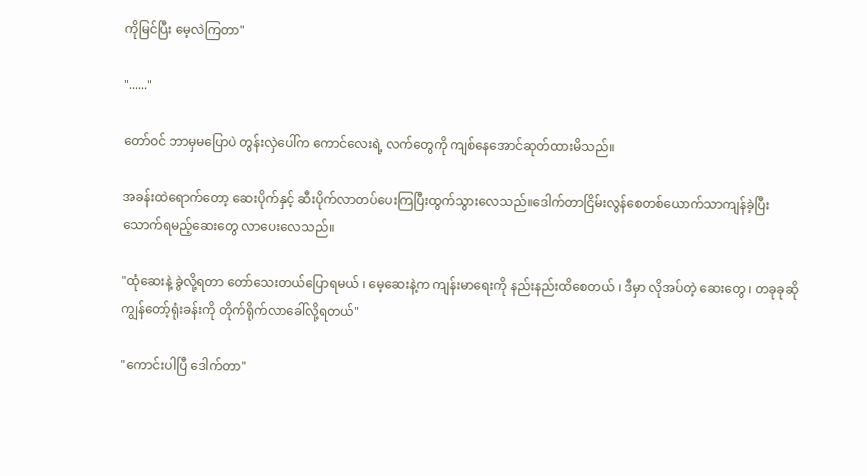ကိုမြင်ပြီး မေ့လဲကြတာ"

"......"

တော်ဝင် ဘာမှမပြောပဲ တွန်းလှဲပေါ်က ကောင်လေးရဲ့ လက်တွေကို ကျစ်နေအောင်ဆုတ်ထားမိသည်။

အခန်းထဲရောက်တော့ ဆေးပိုက်နှင့် ဆီးပိုက်လာတပ်ပေးကြပြီးထွက်သွားလေသည်။ဒေါက်တာငြိမ်းလွန်စေတစ်ယောက်သာကျန်ခဲ့ပြီး သောက်ရမည့်ဆေးတွေ လာပေးလေသည်။

"ထုံဆေးနဲ့ ခွဲလို့ရတာ တော်သေးတယ်ပြောရမယ် ၊ မေ့ဆေးနဲ့က ကျန်းမာရေးကို နည်းနည်းထိစေတယ် ၊ ဒီမှာ လိုအပ်တဲ့ ဆေးတွေ ၊ တခုခုဆို ကျွန်တော့်ရုံးခန်းကို တိုက်ရိုက်လာခေါ်လို့ရတယ်"

"ကောင်းပါပြီ ဒေါက်တာ"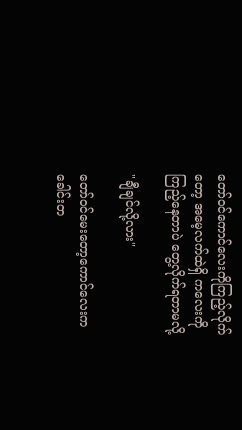တော်ဝင်ကောင်လေးကိုကြည့်လိုက်တော့ အမေ့လက်ထဲရှိ ကလေးကို ကြည့်နေတာပဲ တွေ့လိုက်ရတာမလို့

"ချီချင်လို့လား"

တော်ဝင်မေးတော့ကောင်လေးက ခေါင်း‌တ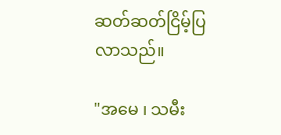ဆတ်ဆတ်ငြိမ့်ပြလာသည်။

"အမေ ၊ သမီး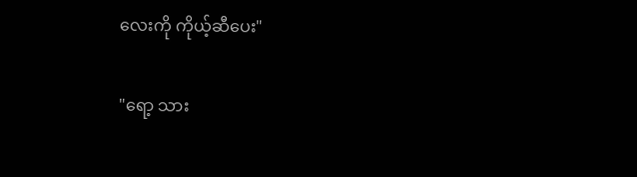လေးကို ကိုယ့်ဆီပေး"

"ရော့ သား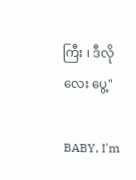ကြီး ၊ ဒီလိုလေး ပွေ့"

BABY, I'm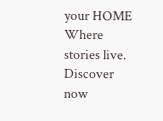your HOME Where stories live. Discover now